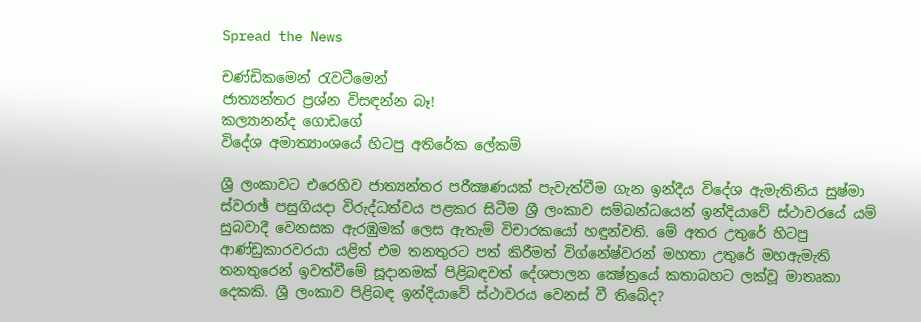Spread the News

චණ්‌ඩිකමෙන් රැවටීමෙන්
ජාත්‍යන්තර ප්‍රශ්න විසඳන්න බෑ!
කල්‍යානන්ද ගොඩගේ
විදේශ අමාත්‍යාංශයේ හිටපු අතිරේක ලේකම්

ශ්‍රී ලංකාවට එරෙහිව ජාත්‍යන්තර පරීක්‍ෂණයක්‌ පැවැත්වීම ගැන ඉන්දීය විදේශ ඇමැතිනිය සුෂ්මා ස්‌වරාඡ් පසුගියදා විරුද්ධත්වය පළකර සිටීම ශ්‍රී ලංකාව සම්බන්ධයෙන් ඉන්දියාවේ ස්‌ථාවරයේ යම් සුබවාදී වෙනසක ඇරඹුමක්‌ ලෙස ඇතැම් විචාරකයෝ හඳුන්වති. මේ අතර උතුරේ හිටපු ආණ්‌ඩුකාරවරයා යළිත් එම තනතුරට පත් කිරීමත් විග්නේෂ්වරන් මහතා උතුරේ මහඇමැති තනතුරෙන් ඉවත්වීමේ සූදානමක්‌ පිළිබඳවත් දේශපාලන ක්‍ෂේත්‍රයේ කතාබහට ලක්‌වූ මාතෘකා දෙකකි. ශ්‍රී ලංකාව පිළිබඳ ඉන්දියාවේ ස්‌ථාවරය වෙනස්‌ වී තිබේද?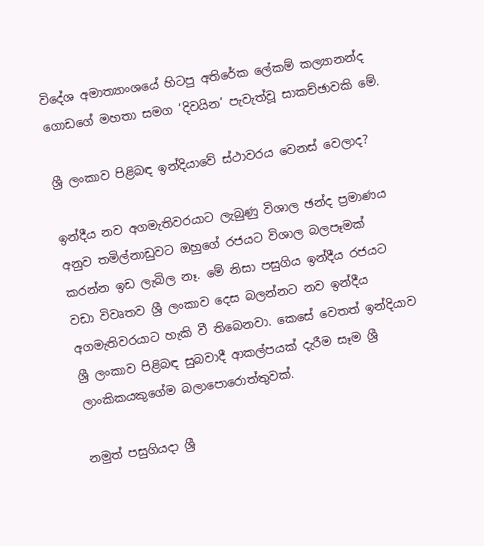විදේශ අමාත්‍යාංශයේ හිටපු අතිරේක ලේකම් කල්‍යානන්ද ගොඩගේ මහතා සමග ‘දිවයින’ පැවැත්වූ සාකච්ඡාවකි මේ.

ශ්‍රී ලංකාව පිළිබඳ ඉන්දියාවේ ස්‌ථාවරය වෙනස්‌ වෙලාද?

ඉන්දීය නව අගමැතිවරයාට ලැබුණු විශාල ඡන්ද ප්‍රමාණය අනුව තමිල්නාඩුවට ඔහුගේ රජයට විශාල බලපෑමක්‌ කරන්න ඉඩ ලැබිල නෑ. මේ නිසා පසුගිය ඉන්දීය රජයට වඩා විවෘතව ශ්‍රී ලංකාව දෙස බලන්නට නව ඉන්දීය අගමැතිවරයාට හැකි වී තිබෙනවා. කෙසේ වෙතත් ඉන්දියාව ශ්‍රී ලංකාව පිළිබඳ සුබවාදී ආකල්පයක්‌ දැරීම සෑම ශ්‍රී ලාංකිකයකුගේම බලාපොරොත්තුවක්‌.

නමුත් පසුගියදා ශ්‍රී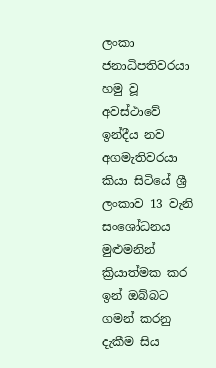ලංකා ජනාධිපතිවරයා හමු වූ අවස්‌ථාවේ ඉන්දීය නව අගමැතිවරයා කියා සිටියේ ශ්‍රී ලංකාව 13 වැනි සංශෝධනය මුළුමනින් ක්‍රියාත්මක කර ඉන් ඔබ්බට ගමන් කරනු දැකීම සිය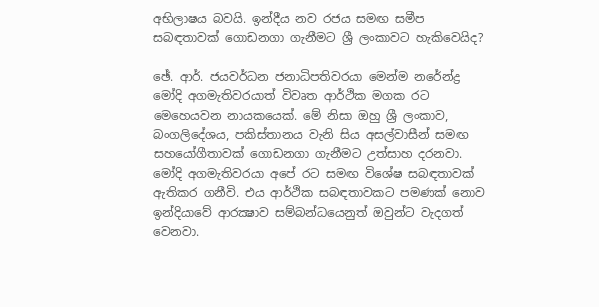අභිලාෂය බවයි. ඉන්දීය නව රජය සමඟ සමීප සබඳතාවක්‌ ගොඩනගා ගැනීමට ශ්‍රී ලංකාවට හැකිවෙයිද?

ඡේ. ආර්. ජයවර්ධන ජනාධිපතිවරයා මෙන්ම නරේන්ද්‍ර මෝදි අගමැතිවරයාත් විවෘත ආර්ථික මගක රට මෙහෙයවන නායකයෙක්‌. මේ නිසා ඔහු ශ්‍රී ලංකාව, බංගලිදේශය, පකිස්‌තානය වැනි සිය අසල්වාසීන් සමඟ සහයෝගීතාවක්‌ ගොඩනගා ගැනීමට උත්සාහ දරනවා. මෝදි අගමැතිවරයා අපේ රට සමඟ විශේෂ සබඳතාවක්‌ ඇතිකර ගනීවි. එය ආර්ථික සබඳතාවකට පමණක්‌ නොව ඉන්දියාවේ ආරක්‍ෂාව සම්බන්ධයෙනුත් ඔවුන්ට වැදගත් වෙනවා.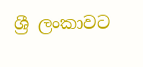ශ්‍රී ලංකාවට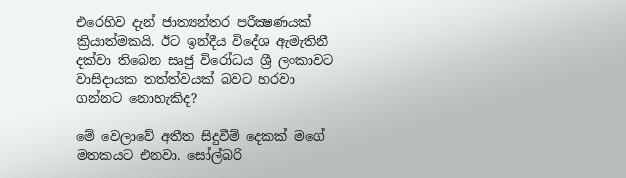එරෙහිව දැන් ජාත්‍යන්තර පරීක්‍ෂණයක්‌ ක්‍රියාත්මකයි. ඊට ඉන්දීය විදේශ ඇමැතිනී දක්‌වා තිබෙන සෘජු විරෝධය ශ්‍රී ලංකාවට වාසිදායක තත්ත්වයක්‌ බවට හරවා ගන්නට නොහැකිද?

මේ වෙලාවේ අතීත සිදුවීම් දෙකක්‌ මගේ මතකයට එනවා. සෝල්බරි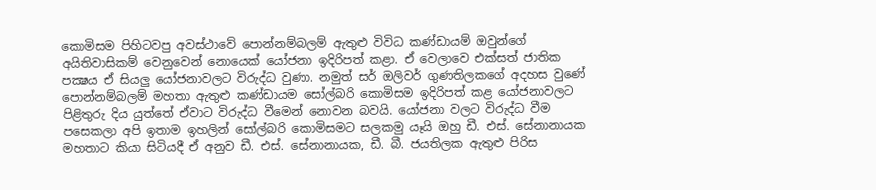කොමිසම පිහිටවපු අවස්‌ථාවේ පොන්නම්බලම් ඇතුළු විවිධ කණ්‌ඩායම් ඔවුන්ගේ අයිතිවාසිකම් වෙනුවෙන් නොයෙක්‌ යෝජනා ඉදිරිපත් කළා. ඒ වෙලාවෙ එක්‌සත් ජාතික පක්‍ෂය ඒ සියලු යෝජනාවලට විරුද්ධ වුණා. නමුත් සර් ඔලිවර් ගුණතිලකගේ අදහස වුණේ පොන්නම්බලම් මහතා ඇතුළු කණ්‌ඩායම සෝල්බරි කොමිසම ඉදිරිපත් කළ යෝජනාවලට පිළිතුරු දිය යුත්තේ ඒවාට විරුද්ධ වීමෙන් නොවන බවයි. යෝජනා වලට විරුද්ධ වීම පසෙකලා අපි ඉතාම ඉහලින් සෝල්බරි කොමිසමට සලකමු යෑයි ඔහු ඩී. එස්‌. සේනානායක මහතාට කියා සිටියදී ඒ අනුව ඩී. එස්‌. සේනානායක, ඩී. බී. ජයතිලක ඇතුළු පිරිස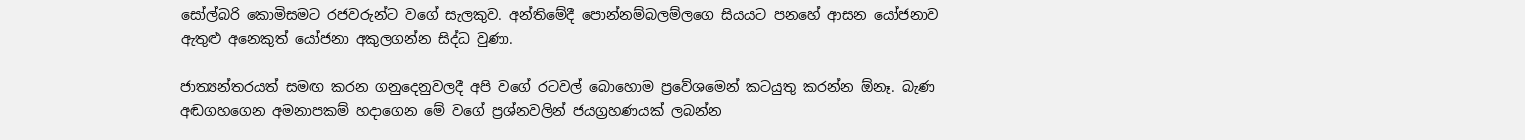සෝල්බරි කොමිසමට රජවරුන්ට වගේ සැලකුව. අන්තිමේදී පොන්නම්බලම්ලගෙ සියයට පනහේ ආසන යෝජනාව ඇතුළු අනෙකුත් යෝජනා අකුලගන්න සිද්ධ වුණා.

ජාත්‍යන්තරයත් සමඟ කරන ගනුදෙනුවලදී අපි වගේ රටවල් බොහොම ප්‍රවේශමෙන් කටයුතු කරන්න ඕනෑ. බැණ අඬගහගෙන අමනාපකම් හදාගෙන මේ වගේ ප්‍රශ්නවලින් ජයග්‍රහණයක්‌ ලබන්න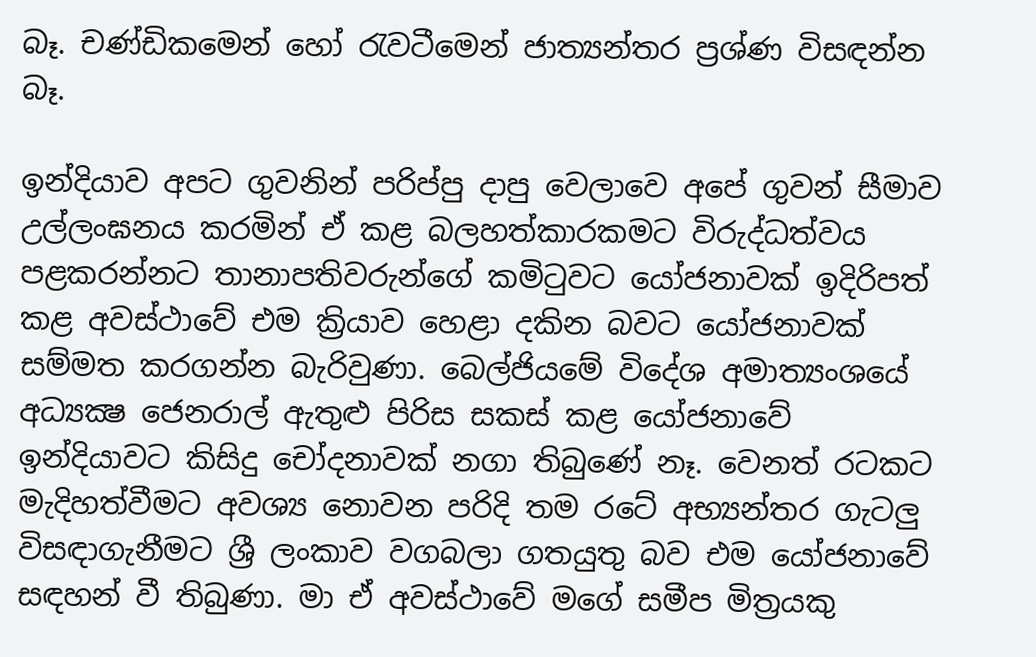බෑ. චණ්‌ඩිකමෙන් හෝ රැවටීමෙන් ජාත්‍යන්තර ප්‍රශ්ණ විසඳන්න බෑ.

ඉන්දියාව අපට ගුවනින් පරිප්පු දාපු වෙලාවෙ අපේ ගුවන් සීමාව උල්ලංඝනය කරමින් ඒ කළ බලහත්කාරකමට විරුද්ධත්වය පළකරන්නට තානාපතිවරුන්ගේ කමිටුවට යෝජනාවක්‌ ඉදිරිපත් කළ අවස්‌ථාවේ එම ක්‍රියාව හෙළා දකින බවට යෝජනාවක්‌ සම්මත කරගන්න බැරිවුණා. බෙල්ජියමේ විදේශ අමාත්‍යංශයේ අධ්‍යක්‍ෂ ජෙනරාල් ඇතුළු පිරිස සකස්‌ කළ යෝජනාවේ ඉන්දියාවට කිසිදු චෝදනාවක්‌ නගා තිබුණේ නෑ. වෙනත් රටකට මැදිහත්වීමට අවශ්‍ය නොවන පරිදි තම රටේ අභ්‍යන්තර ගැටලු විසඳාගැනීමට ශ්‍රී ලංකාව වගබලා ගතයුතු බව එම යෝජනාවේ සඳහන් වී තිබුණා. මා ඒ අවස්‌ථාවේ මගේ සමීප මිත්‍රයකු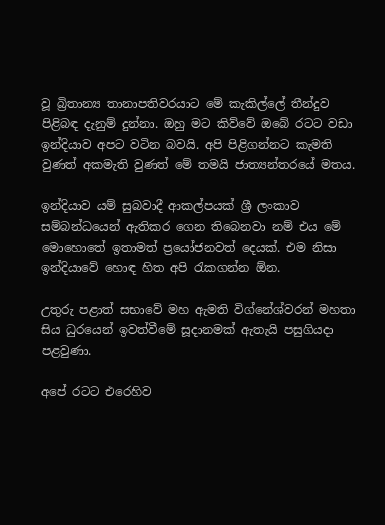වූ බ්‍රිතාන්‍ය තානාපතිවරයාට මේ කැකිල්ලේ තීන්දුව පිළිබඳ දැනුම් දුන්නා. ඔහු මට කිව්වේ ඔබේ රටට වඩා ඉන්දියාව අපට වටින බවයි. අපි පිළිගන්නට කැමති වුණත් අකමැති වුණත් මේ තමයි ජාත්‍යන්තරයේ මතය.

ඉන්දියාව යම් සුබවාදී ආකල්පයක්‌ ශ්‍රී ලංකාව සම්බන්ධයෙන් ඇතිකර ගෙන තිබෙනවා නම් එය මේ මොහොතේ ඉතාමත් ප්‍රයෝජනවත් දෙයක්‌. එම නිසා ඉන්දියාවේ හොඳ හිත අපි රැකගන්න ඕන.

උතුරු පළාත් සභාවේ මහ ඇමති විග්නේශ්වරන් මහතා සිය ධුරයෙන් ඉවත්වීමේ සූදානමක්‌ ඇතැයි පසුගියදා පළවුණා.

අපේ රටට එරෙහිව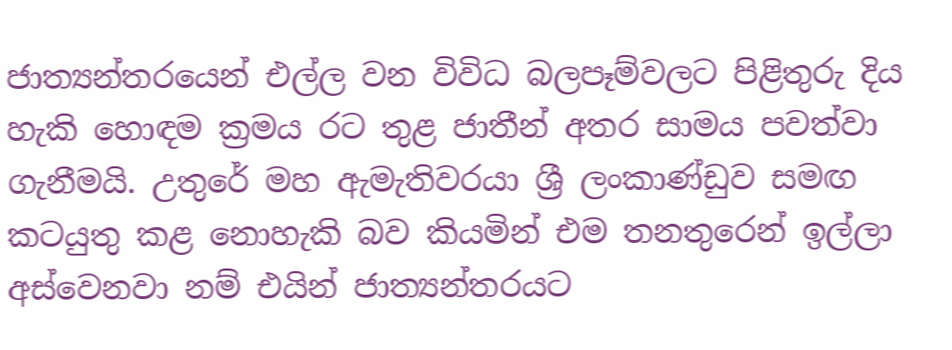ජාත්‍යන්තරයෙන් එල්ල වන විවිධ බලපෑම්වලට පිළිතුරු දිය හැකි හොඳම ක්‍රමය රට තුළ ජාතීන් අතර සාමය පවත්වා ගැනීමයි. උතුරේ මහ ඇමැතිවරයා ශ්‍රී ලංකාණ්‌ඩුව සමඟ කටයුතු කළ නොහැකි බව කියමින් එම තනතුරෙන් ඉල්ලා අස්‌වෙනවා නම් එයින් ජාත්‍යන්තරයට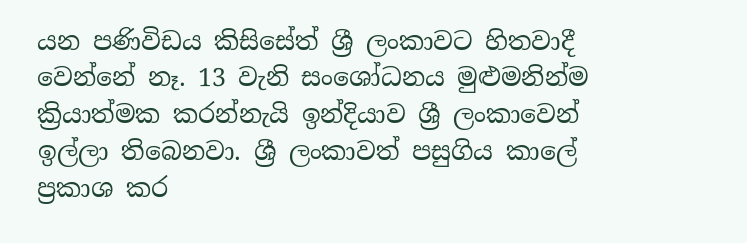යන පණිවිඩය කිසිසේත් ශ්‍රී ලංකාවට හිතවාදී වෙන්නේ නෑ. 13 වැනි සංශෝධනය මුළුමනින්ම ක්‍රියාත්මක කරන්නැයි ඉන්දියාව ශ්‍රී ලංකාවෙන් ඉල්ලා තිබෙනවා. ශ්‍රී ලංකාවත් පසුගිය කාලේ ප්‍රකාශ කර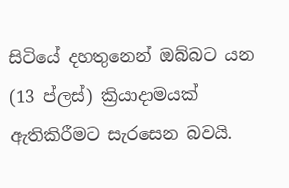සිටියේ දහතුනෙන් ඔබ්බට යන (13 ප්ලස්‌) ක්‍රියාදාමයක්‌ ඇතිකිරීමට සැරසෙන බවයි.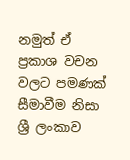නමුත් ඒ ප්‍රකාශ වචන වලට පමණක්‌ සීමාවීම නිසා ශ්‍රී ලංකාව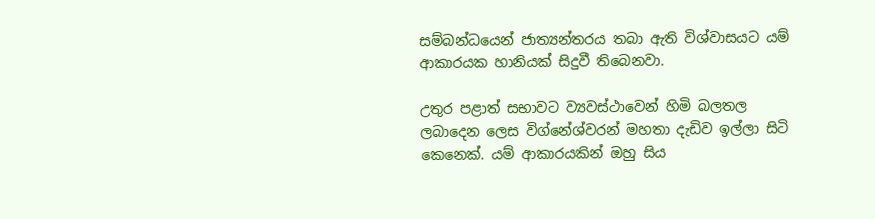සම්බන්ධයෙන් ජාත්‍යන්තරය තබා ඇති විශ්වාසයට යම් ආකාරයක හානියක්‌ සිදුවී තිබෙනවා.

උතුර පළාත් සභාවට ව්‍යවස්‌ථාවෙන් හිමි බලතල ලබාදෙන ලෙස විග්නේශ්වරන් මහතා දැඩිව ඉල්ලා සිටි කෙනෙක්‌. යම් ආකාරයකින් ඔහු සිය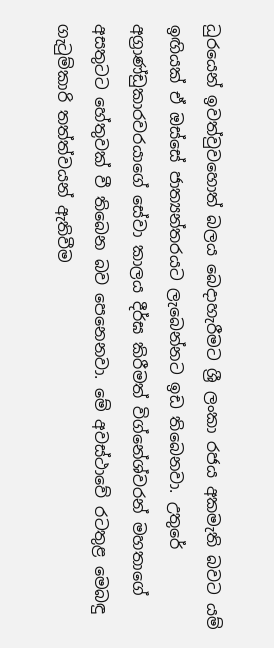ධුරයෙන් ඉවත්වුවහොත් බලය බෙදාහැරීමට ශ්‍රී ලංකා රජය අකමැති බවට යම් ඉඟියක්‌ ඒ ඔස්‌සේ ජාත්‍යන්තරයට ලැබෙන්නට ඉඩ තිබෙනවා. උතුරේ අග්‍රාණ්‌ඩුකාරවරයාගේ සේවා කාලය දීර්ඝ කිරීමත් විග්නේශ්වරන් මහතාගේ අසතුටට හේතුවක්‌ වී තිබෙන බව පෙනෙනවා. මේ අවස්‌ථාවේ රටතුළ මෙබඳු ගැටුම්කාරි තත්ත්වයන් ඇතිවීම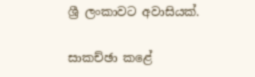ශ්‍රී ලංකාවට අවාසියක්‌.

සාකච්ඡා කළේ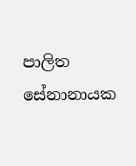පාලිත සේනානායක